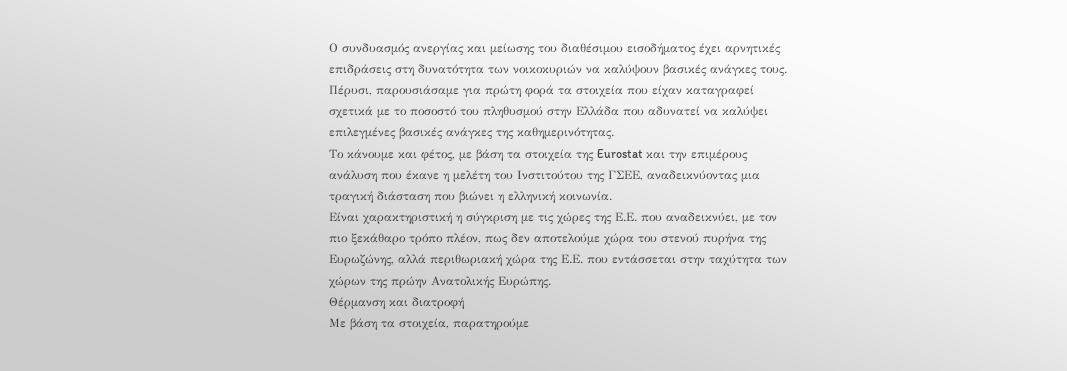Ο συνδυασμός ανεργίας και μείωσης του διαθέσιμου εισοδήματος έχει αρνητικές επιδράσεις στη δυνατότητα των νοικοκυριών να καλύψουν βασικές ανάγκες τους. Πέρυσι, παρουσιάσαμε για πρώτη φορά τα στοιχεία που είχαν καταγραφεί σχετικά με το ποσοστό του πληθυσμού στην Ελλάδα που αδυνατεί να καλύψει επιλεγμένες βασικές ανάγκες της καθημερινότητας.
Το κάνουμε και φέτος, με βάση τα στοιχεία της Eurostat και την επιμέρους ανάλυση που έκανε η μελέτη του Ινστιτούτου της ΓΣΕΕ, αναδεικνύοντας μια τραγική διάσταση που βιώνει η ελληνική κοινωνία.
Είναι χαρακτηριστική η σύγκριση με τις χώρες της Ε.Ε. που αναδεικνύει, με τον πιο ξεκάθαρο τρόπο πλέον, πως δεν αποτελούμε χώρα του στενού πυρήνα της Ευρωζώνης, αλλά περιθωριακή χώρα της Ε.Ε. που εντάσσεται στην ταχύτητα των χώρων της πρώην Ανατολικής Ευρώπης.
Θέρμανση και διατροφή
Με βάση τα στοιχεία, παρατηρούμε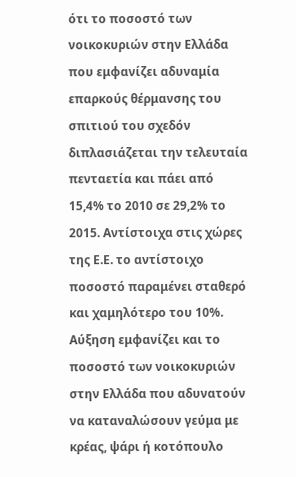ότι το ποσοστό των νοικοκυριών στην Ελλάδα που εμφανίζει αδυναμία επαρκούς θέρμανσης του σπιτιού του σχεδόν διπλασιάζεται την τελευταία πενταετία και πάει από 15,4% το 2010 σε 29,2% το 2015. Αντίστοιχα στις χώρες της Ε.Ε. το αντίστοιχο ποσοστό παραμένει σταθερό και χαμηλότερο του 10%.
Αύξηση εμφανίζει και το ποσοστό των νοικοκυριών στην Ελλάδα που αδυνατούν να καταναλώσουν γεύμα με κρέας, ψάρι ή κοτόπουλο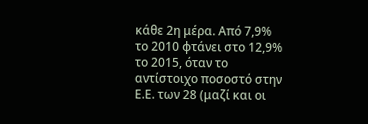κάθε 2η μέρα. Από 7,9% το 2010 φτάνει στο 12,9% το 2015, όταν το αντίστοιχο ποσοστό στην Ε.Ε. των 28 (μαζί και οι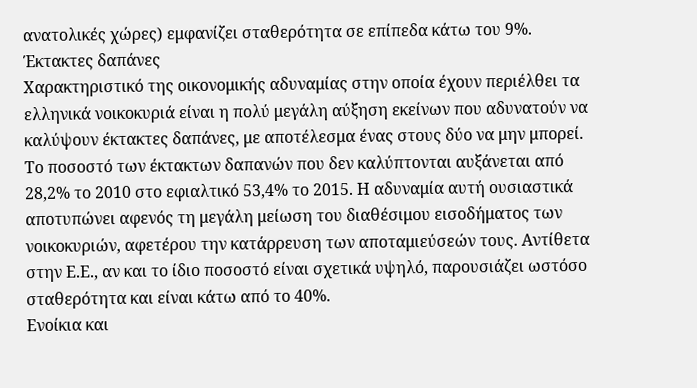ανατολικές χώρες) εμφανίζει σταθερότητα σε επίπεδα κάτω του 9%.
Έκτακτες δαπάνες
Χαρακτηριστικό της οικονομικής αδυναμίας στην οποία έχουν περιέλθει τα ελληνικά νοικοκυριά είναι η πολύ μεγάλη αύξηση εκείνων που αδυνατούν να καλύψουν έκτακτες δαπάνες, με αποτέλεσμα ένας στους δύο να μην μπορεί. Το ποσοστό των έκτακτων δαπανών που δεν καλύπτονται αυξάνεται από 28,2% το 2010 στο εφιαλτικό 53,4% το 2015. Η αδυναμία αυτή ουσιαστικά αποτυπώνει αφενός τη μεγάλη μείωση του διαθέσιμου εισοδήματος των νοικοκυριών, αφετέρου την κατάρρευση των αποταμιεύσεών τους. Αντίθετα στην Ε.Ε., αν και το ίδιο ποσοστό είναι σχετικά υψηλό, παρουσιάζει ωστόσο σταθερότητα και είναι κάτω από το 40%.
Ενοίκια και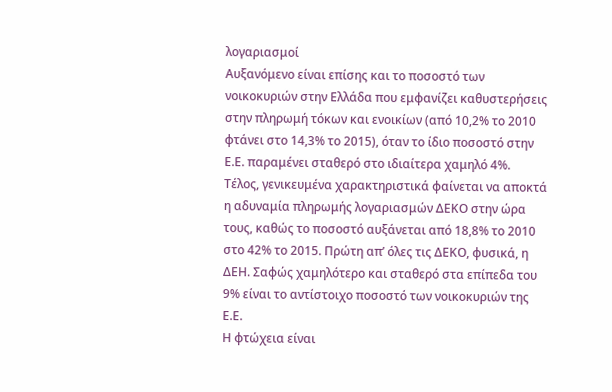λογαριασμοί
Αυξανόμενο είναι επίσης και το ποσοστό των νοικοκυριών στην Ελλάδα που εμφανίζει καθυστερήσεις στην πληρωμή τόκων και ενοικίων (από 10,2% το 2010 φτάνει στο 14,3% το 2015), όταν το ίδιο ποσοστό στην Ε.Ε. παραμένει σταθερό στο ιδιαίτερα χαμηλό 4%.
Τέλος, γενικευμένα χαρακτηριστικά φαίνεται να αποκτά η αδυναμία πληρωμής λογαριασμών ΔΕΚΟ στην ώρα τους, καθώς το ποσοστό αυξάνεται από 18,8% το 2010 στο 42% το 2015. Πρώτη απ’ όλες τις ΔΕΚΟ, φυσικά, η ΔΕΗ. Σαφώς χαμηλότερο και σταθερό στα επίπεδα του 9% είναι το αντίστοιχο ποσοστό των νοικοκυριών της Ε.Ε.
Η φτώχεια είναι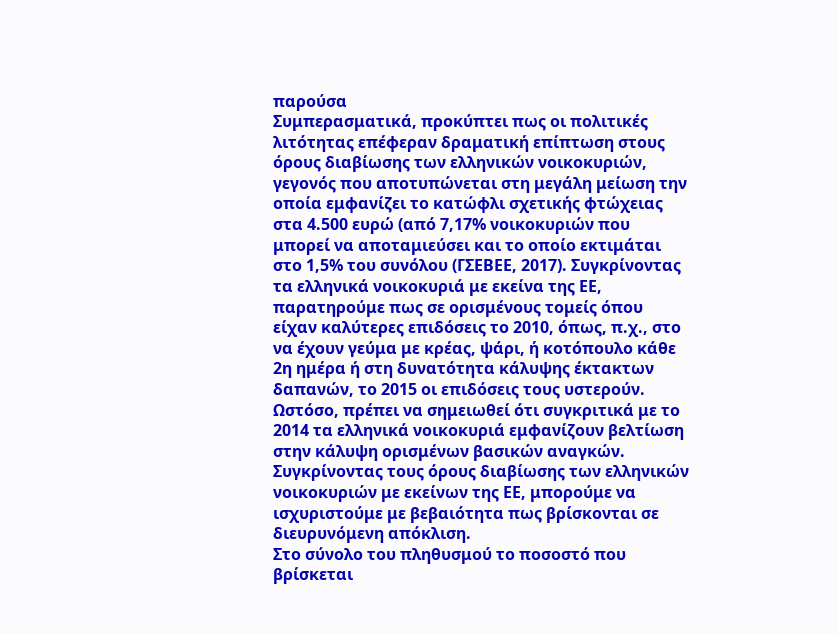παρούσα
Συμπερασματικά, προκύπτει πως οι πολιτικές λιτότητας επέφεραν δραματική επίπτωση στους όρους διαβίωσης των ελληνικών νοικοκυριών, γεγονός που αποτυπώνεται στη μεγάλη μείωση την οποία εμφανίζει το κατώφλι σχετικής φτώχειας στα 4.500 ευρώ (από 7,17% νοικοκυριών που μπορεί να αποταμιεύσει και το οποίο εκτιμάται στο 1,5% του συνόλου (ΓΣΕΒΕΕ, 2017). Συγκρίνοντας τα ελληνικά νοικοκυριά με εκείνα της ΕΕ, παρατηρούμε πως σε ορισμένους τομείς όπου είχαν καλύτερες επιδόσεις το 2010, όπως, π.χ., στο να έχουν γεύμα με κρέας, ψάρι, ή κοτόπουλο κάθε 2η ημέρα ή στη δυνατότητα κάλυψης έκτακτων δαπανών, το 2015 οι επιδόσεις τους υστερούν. Ωστόσο, πρέπει να σημειωθεί ότι συγκριτικά με το 2014 τα ελληνικά νοικοκυριά εμφανίζουν βελτίωση στην κάλυψη ορισμένων βασικών αναγκών.
Συγκρίνοντας τους όρους διαβίωσης των ελληνικών νοικοκυριών με εκείνων της ΕΕ, μπορούμε να ισχυριστούμε με βεβαιότητα πως βρίσκονται σε διευρυνόμενη απόκλιση.
Στο σύνολο του πληθυσμού το ποσοστό που βρίσκεται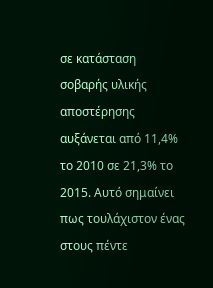σε κατάσταση σοβαρής υλικής αποστέρησης αυξάνεται από 11,4% το 2010 σε 21,3% το 2015. Αυτό σημαίνει πως τουλάχιστον ένας στους πέντε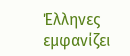Έλληνες εμφανίζει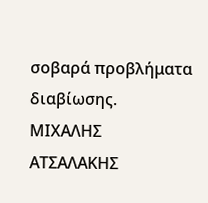σοβαρά προβλήματα διαβίωσης.
ΜΙΧΑΛΗΣ ΑΤΣΑΛΑΚΗΣ